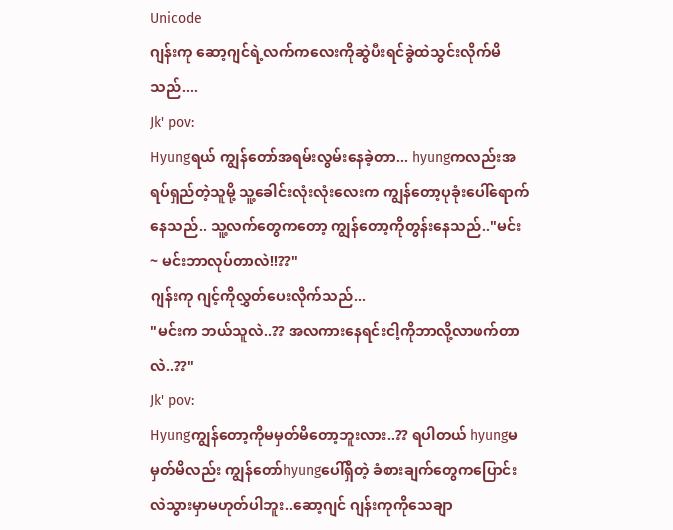Unicode
ဂျန်းကု ဆော့ဂျင်ရဲ့လက်ကလေးကိုဆွဲပီးရင်ခွဲထဲသွင်းလိုက်မိသည်....
Jk' pov:
Hyungရယ် ကျွန်တော်အရမ်းလွမ်းနေခဲ့တာ... hyungကလည်းအရပ်ရှည်တဲ့သူမို့ သူ့ခေါင်းလုံးလုံးလေးက ကျွန်တော့ပုခုံးပေါ်ရောက်နေသည်.. သူ့လက်တွေကတော့ ကျွန်တော့ကိုတွန်းနေသည်.."မင်း~ မင်းဘာလုပ်တာလဲ!!??"
ဂျန်းကု ဂျင့်ကိုလွှတ်ပေးလိုက်သည်...
"မင်းက ဘယ်သူလဲ..?? အလကားနေရင်းငါ့ကိုဘာလို့လာဖက်တာလဲ..??"
Jk' pov:
Hyungကျွန်တော့ကိုမမှတ်မိတော့ဘူးလား..?? ရပါတယ် hyungမမှတ်မိလည်း ကျွန်တော်hyungပေါ်ရှိတဲ့ ခံစားချက်တွေကပြောင်းလဲသွားမှာမဟုတ်ပါဘူး..ဆော့ဂျင် ဂျန်းကုကိုသေချာ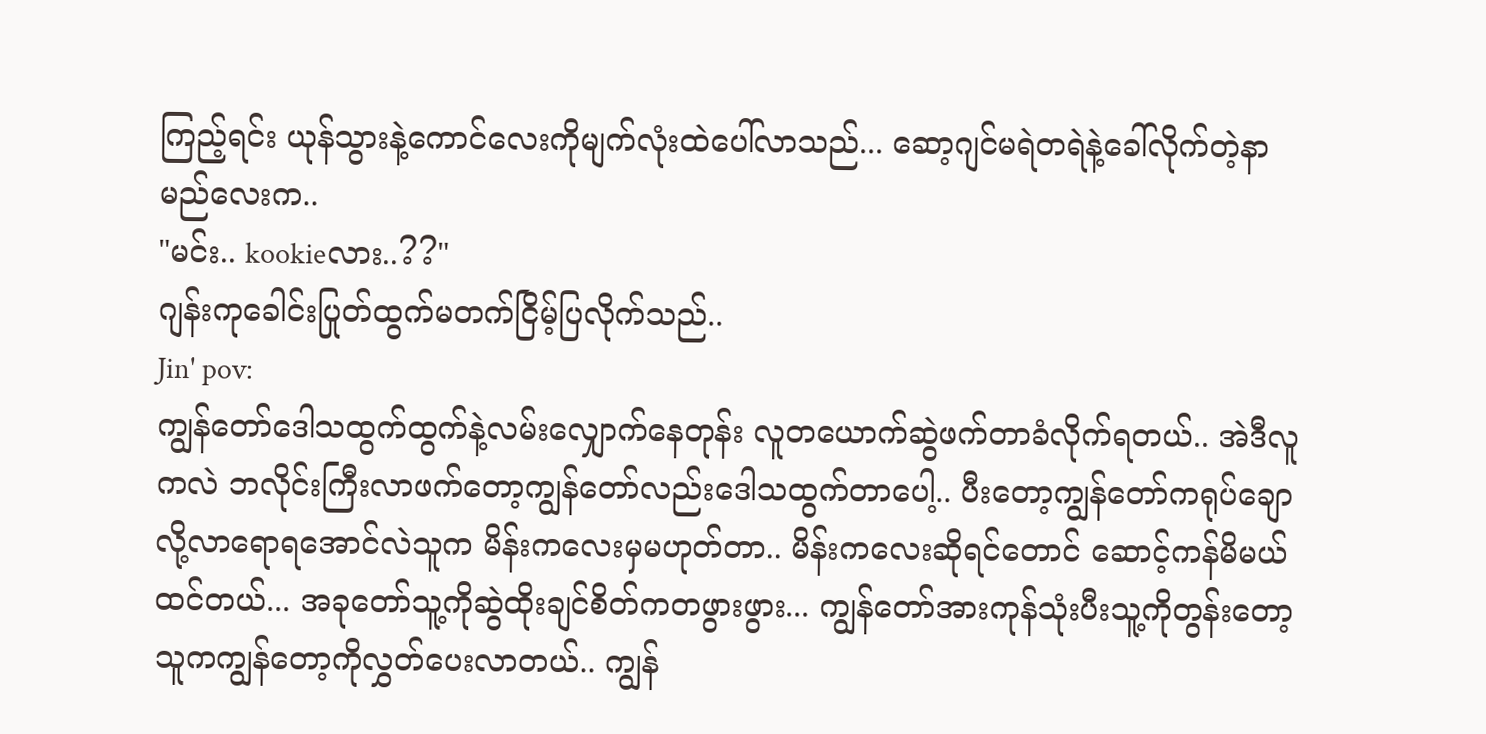ကြည့်ရင်း ယုန်သွားနဲ့ကောင်လေးကိုမျက်လုံးထဲပေါ်လာသည်... ဆော့ဂျင်မရဲတရဲနဲ့ခေါ်လိုက်တဲ့နာမည်လေးက..
"မင်း.. kookieလား..??"
ဂျန်းကုခေါင်းပြုတ်ထွက်မတက်ငြိမ့်ပြလိုက်သည်..
Jin' pov:
ကျွန်တော်ဒေါသထွက်ထွက်နဲ့လမ်းလျှောက်နေတုန်း လူတယောက်ဆွဲဖက်တာခံလိုက်ရတယ်.. အဲဒီလူကလဲ ဘလိုင်းကြီးလာဖက်တော့ကျွန်တော်လည်းဒေါသထွက်တာပေါ့.. ပီးတော့ကျွန်တော်ကရုပ်ချောလို့လာရောရအောင်လဲသူက မိန်းကလေးမှမဟုတ်တာ.. မိန်းကလေးဆိုရင်တောင် ဆောင့်ကန်မိမယ်ထင်တယ်... အခုတော်သူ့ကိုဆွဲထိုးချင်စိတ်ကတဖွားဖွား... ကျွန်တော်အားကုန်သုံးပီးသူ့ကိုတွန်းတော့ သူကကျွန်တော့ကိုလွှတ်ပေးလာတယ်.. ကျွန်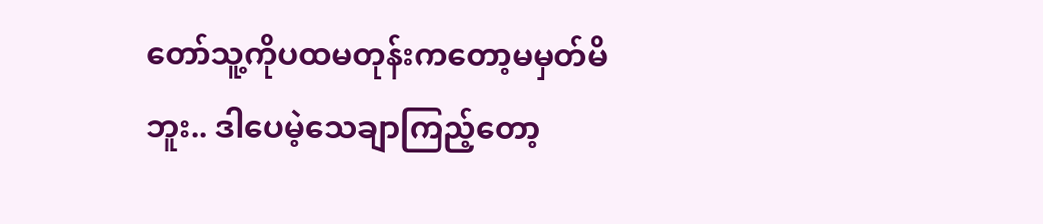တော်သူ့ကိုပထမတုန်းကတော့မမှတ်မိဘူး.. ဒါပေမဲ့သေချာကြည့်တော့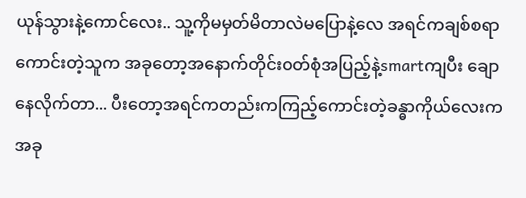ယုန်သွားနဲ့ကောင်လေး.. သူ့ကိုမမှတ်မိတာလဲမပြောနဲ့လေ အရင်ကချစ်စရာကောင်းတဲ့သူက အခုတော့အနောက်တိုင်း၀တ်စုံအပြည့်နဲ့smartကျပီး ချောနေလိုက်တာ... ပီးတော့အရင်ကတည်းကကြည့်ကောင်းတဲ့ခန္ဓာကိုယ်လေးက အခု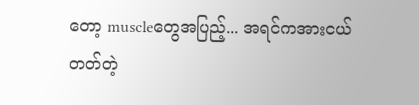တော့ muscleတွေအပြည့်... အရင်ကအားငယ်တတ်တဲ့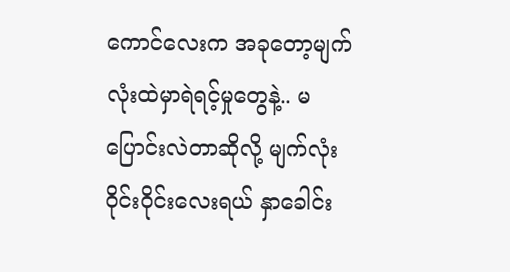ကောင်လေးက အခုတော့မျက်လုံးထဲမှာရဲရင့်မှုတွေနဲ့.. မပြောင်းလဲတာဆိုလို့ မျက်လုံးဝိုင်းဝိုင်းလေးရယ် နှာခေါင်း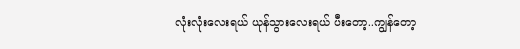လုံးလုံးလေးရယ် ယုန်သွားလေးရယ် ပီးတော့..ကျွန်တော့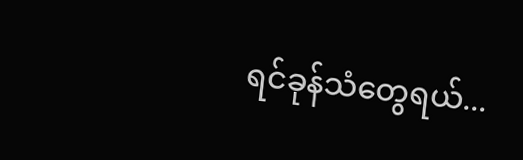ရင်ခုန်သံတွေရယ်...